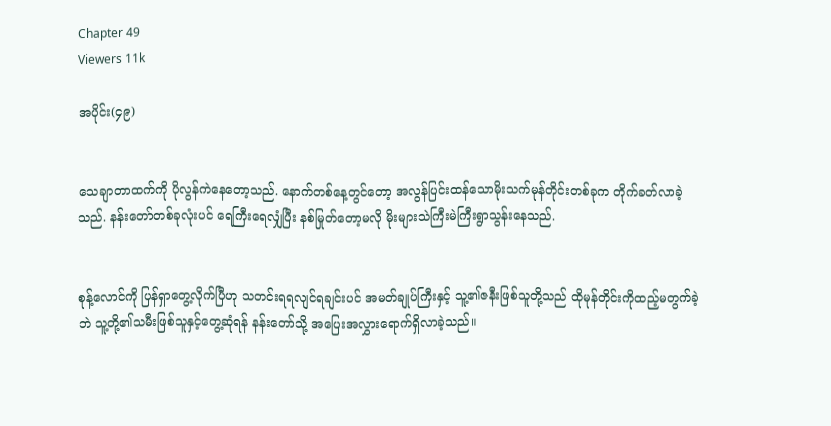Chapter 49
Viewers 11k

အပိုင်း(၄၉)


သေချာတာထက်ကို ပိုလွန်ကဲနေတော့သည်. နောက်တစ်နေ့တွင်တော့ အလွန်ပြင်းထန်သောမိုးသက်မုန်တိုင်းတစ်ခုက တိုက်ခတ်လာခဲ့သည်. နန်းတော်တစ်ခုလုံးပင် ရေကြီးရေလျှံပြီး နစ်မြုတ်တော့မလို မိုးများသဲကြီးမဲကြီးရွာသွန်းနေသည်.


စုန့်လောင်ကို ပြန်ရှာတွေ့လိုက်ပြီဟု သတင်းရရလျင်ရချင်းပင် အမတ်ချုပ်ကြီးနှင့် သူ့၏ဇနီးဖြစ်သူတို့သည် ထိုမုန်တိုင်းကိုထည့်မတွက်ခဲ့ဘဲ သူ့တို့၏သမီးဖြစ်သူနှင့်တွေ့ဆုံရန် နန်းတော်သို့ အပြေးအလွှားရောက်ရှိလာခဲ့သည်။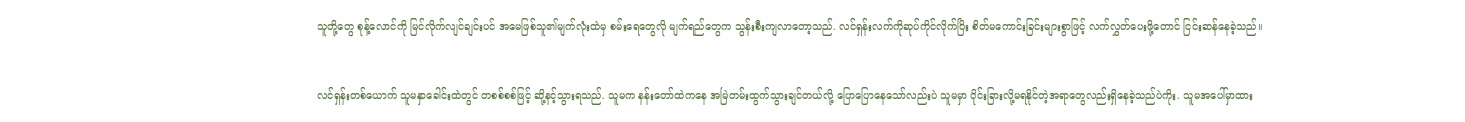သူတို့တွေ စုန့်လောင်ကို မြင်လိုက်လျင်ချင်းပင် အမေဖြစ်သူ၏မျက်လုံးထဲမှ စမ်းရေတွေလို မျက်ရည်တွေက သွန်းစီးကျလာတော့သည်. လင်ရှန်းလက်ကိုဆုပ်ကိုင်လိုက်ပြိး စိတ်မကောင်းခြင်းများစွာဖြင့် လက်လွှတ်ပေးဖို့တောင် ငြင်းဆန်နေခဲ့သည်။


လင်ရှန်းတစ်ယောက် သူမနှာခေါင်းထဲတွင် တစစ်စစ်ဖြင့် ဆို့နင့်သွားရသည်. သူမက နန်းတော်ထဲကနေ အမြဲတမ်းထွက်သွားချင်တယ်လို့ ပြောပြောနေသော်လည်းပဲ သူမမှာ ပိုင်းခြားလို့မရနိုင်တဲ့အရာတွေလည်းရှိနေခဲ့သည်ပဲကိုး. သူမအပေါ်မှာထား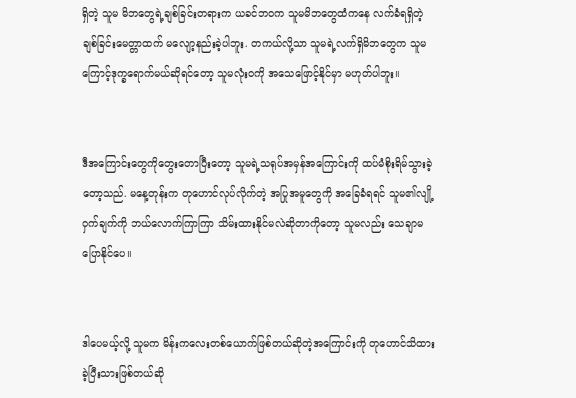ရှိတဲ့ သူမ မိဘတွေရဲ့ချစ်ခြင်းတရားက ယခင်ဘဝက သူမမိဘတွေထံကနေ လက်ခံရရှိတဲ့ ချစ်ခြင်းမေတ္တာထက် မလျော့နည်းခဲ့ပါဘူး. တကယ်လို့သာ သူမရဲ့လက်ရှိမိဘတွေက သူမကြောင့်ဒုက္ခရောက်မယ်ဆိုရင်တော့ သူမလုံးဝကို အသေဖြောင့်နိုင်မှာ မဟုတ်ပါဘူး။


ဒီအကြောင်းတွေကိုတွေးတောပြီးတော့ သူမရဲ့သရုပ်အမှန်အကြောင်းကို ထပ်မံစိုးရိမ်သွားခဲ့တော့သည်. မနေ့တုန်းက တုဟောင်လုပ်လိုက်တဲ့ အပြုအမူတွေကို အခြေခံရရင် သူမ၏လျို့ဝှက်ချက်ကို ဘယ်လောက်ကြာကြာ သိမ်းထားနိုင်မလဲဆိုတာကိုတော့ သူမလည်း သေချာမပြောနိုင်ပေ။


ဒါပေမယ့်လို့ သူမက မိန်းကလေးတစ်ယောက်ဖြစ်တယ်ဆိုတဲ့အကြောင်းကို တုဟောင်သိထားခဲ့ပြီးသားဖြစ်တယ်ဆို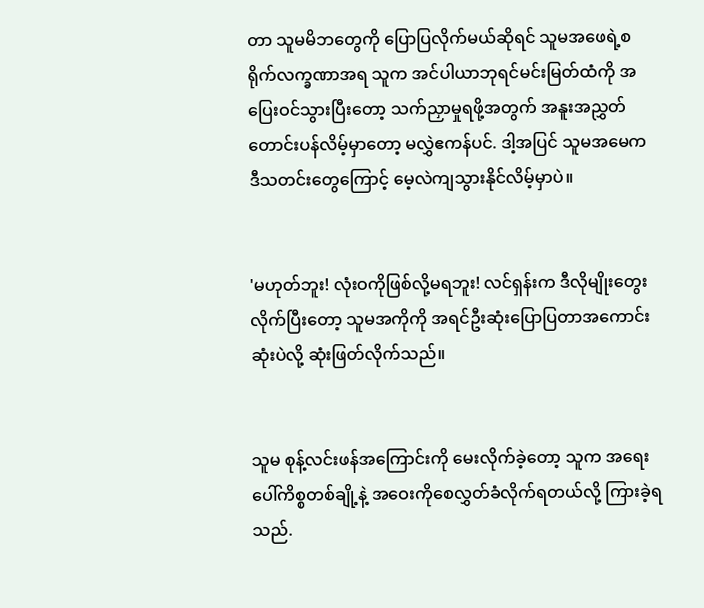တာ သူမမိဘတွေကို ပြောပြလိုက်မယ်ဆိုရင် သူမအဖေရဲ့စရိုက်လက္ခဏာအရ သူက အင်ပါယာဘုရင်မင်းမြတ်ထံကို အပြေးဝင်သွားပြီးတော့ သက်ညှာမှုရဖို့အတွက် အနူးအညွှတ်တောင်းပန်လိမ့်မှာတော့ မလွှဲဧကန်ပင်. ဒါ့အပြင် သူမအမေက ဒီသတင်းတွေကြောင့်‌ မေ့လဲကျသွားနိုင်လိမ့်မှာပဲ။


'မဟုတ်ဘူး! လုံးဝကိုဖြစ်လို့မရဘူး! လင်ရှန်းက ဒီလိုမျိုးတွေးလိုက်ပြီးတော့ သူမအကိုကို အရင်ဦးဆုံးပြောပြတာအကောင်းဆုံးပဲလို့ ဆုံးဖြတ်လိုက်သည်။


သူမ စုန့်လင်းဖန်အကြောင်းကို မေးလိုက်ခဲ့တော့ သူက အရေးပေါ်ကိစ္စတစ်ချို့နဲ့ အဝေးကိုစေလွှတ်ခံလိုက်ရတယ်လို့ ကြားခဲ့ရသည်.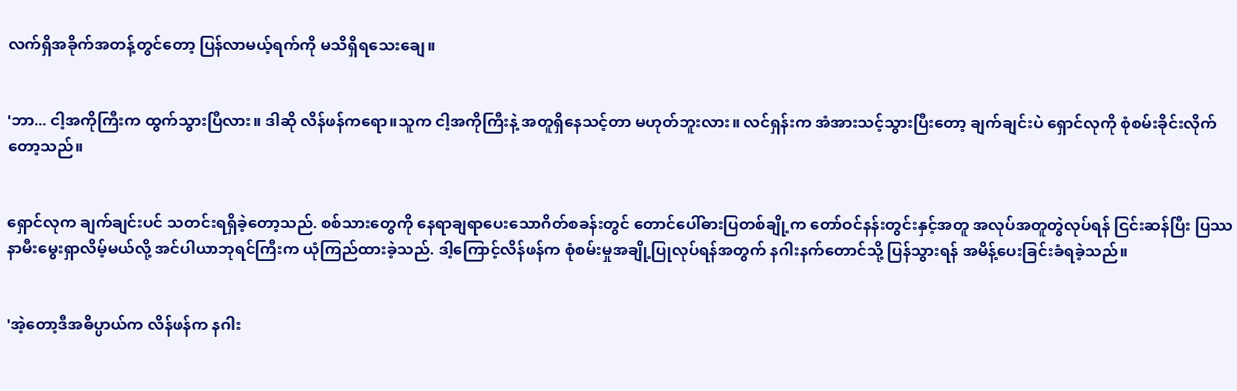လက်ရှိအခိုက်အတန့်တွင်တော့ ပြန်လာမယ့်ရက်ကို မသိရှိရသေးချေ။


'ဘာ... ငါ့အကိုကြီးက ထွက်သွားပြီလား။ ဒါဆို လိန်ဖန်ကရော။သူက ငါ့အကိုကြီးနဲ့ အတူရှိနေသင့်တာ မဟုတ်ဘူးလား။ လင်ရှန်းက အံအားသင့်သွားပြီးတော့ ချက်ချင်းပဲ ရှောင်လုကို စုံစမ်းခိုင်းလိုက်တော့သည်။


ရှောင်လုက ချက်ချင်းပင် သတင်းရရှိခဲ့တော့သည်. စစ်သားတွေကို နေရာချရာပေးသောဂိတ်စခန်းတွင် တောင်ပေါ်ဓားပြတစ်ချို့က တော်ဝင်နန်းတွင်းနှင့်အတူ အလုပ်အတူတွဲလုပ်ရန် ငြင်းဆန်ပြီး ပြဿနာမီးမွေးရှာလိမ့်မယ်လို့ အင်ပါယာဘုရင်ကြီးက ယုံကြည်ထားခဲ့သည်. ဒါ့ကြောင့်လိန်ဖန်က စုံစမ်းမှုအချို့ပြုလုပ်ရန်အတွက် နဂါးနက်တောင်သို့ ပြန်သွားရန် အမိန့်ပေးခြင်းခံရခဲ့သည်။


'အဲ့တော့ဒီအဓိပ္ပာယ်က လိန်ဖန်က နဂါး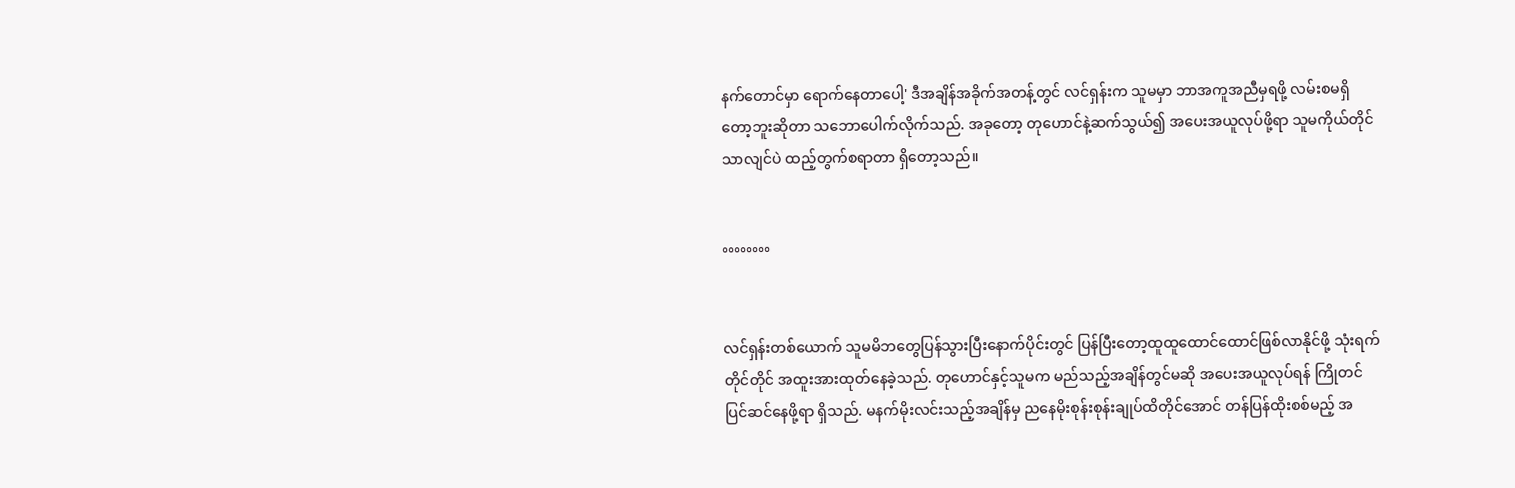နက်တောင်မှာ ရောက်နေတာပေါ့' ဒီအချိန်အခိုက်အတန့်တွင် လင်ရှန်းက သူမမှာ ဘာအကူအညီမှရဖို့ လမ်းစမရှိတော့ဘူးဆိုတာ သဘောပေါက်လိုက်သည်. အခုတော့ တုဟောင်နဲ့ဆက်သွယ်၍ အပေးအယူလုပ်ဖို့ရာ သူမကိုယ်တိုင်သာလျင်ပဲ ထည့်တွက်စရာတာ ရှိတော့သည်။


°°°°°°°°


လင်ရှန်းတစ်ယောက် သူမမိဘတွေပြန်သွားပြီးနောက်ပိုင်းတွင် ပြန်ပြီးတော့ထူထူထောင်ထောင်ဖြစ်လာနိုင်ဖို့ သုံးရက်တိုင်တိုင် အထူးအားထုတ်နေခဲ့သည်. တုဟောင်နှင့်သူမက မည်သည့်အချိန်တွင်မဆို အပေးအယူလုပ်ရန် ကြိုတင်ပြင်ဆင်နေဖို့ရာ ရှိသည်. မနက်မိုးလင်းသည့်အချိန်မှ ညနေမိုးစုန်းစုန်းချုပ်ထိတိုင်အောင် တန်ပြန်ထိုးစစ်မည့် အ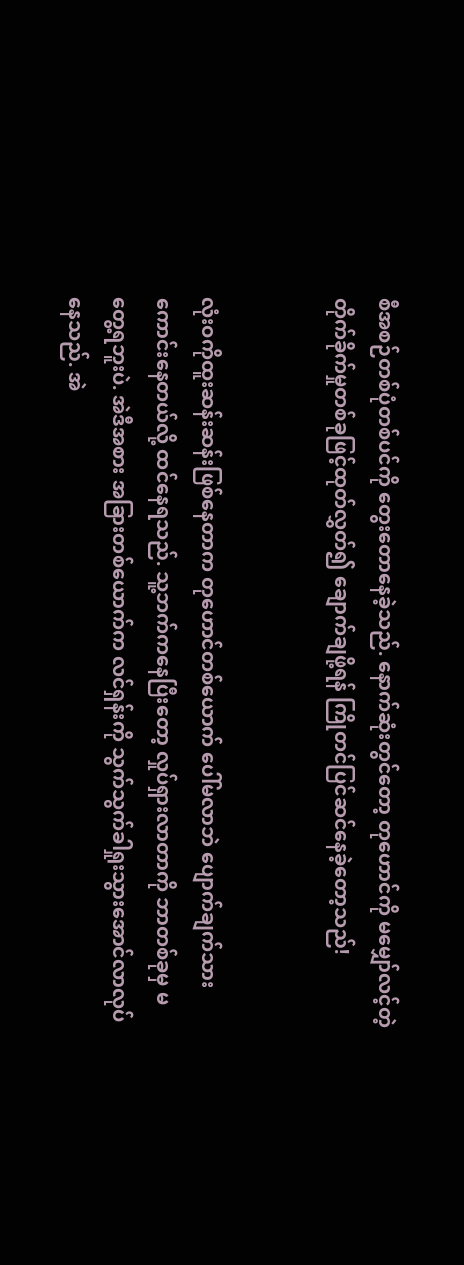စီအစဉ်တစ်ပုံတစ်ပင်ကို တွေးတောနေခဲ့သည်. နောက်ဆုံးတွင်တော့ တုဟောင်ကို မမျှော်လင့်တဲ့တိုက်ခိုက်မှုတစ်ခုဖြင့်ထုတ်လွှတ်၍ ချောက်ချဖို့ရန် ကြိုတင်ပြင်ဆင်နေခဲ့တော့သည်!


လုံးဝကိုထူးဆန်းဆန်းဖြစ်နေတာက တုဟောင်တစ်ယောက် ပေါ်မလာဘဲ ပျောက်ချက်သားကောင်းနေတယ်လို့ ထင်နေရသည်. သူ့ဘက်ကနေပြီးတော့ လှုပ်ရှားလာတာကို ဘာတစ်ခုမှ မတွေ့ရဘူးပဲ. အဲဒီအစား အခြားတစ်ယောက်က လင်ရှန်းကို သွက်သွက်ခါရှုးသွားအောင်လာလုပ်နေသည်. အဲ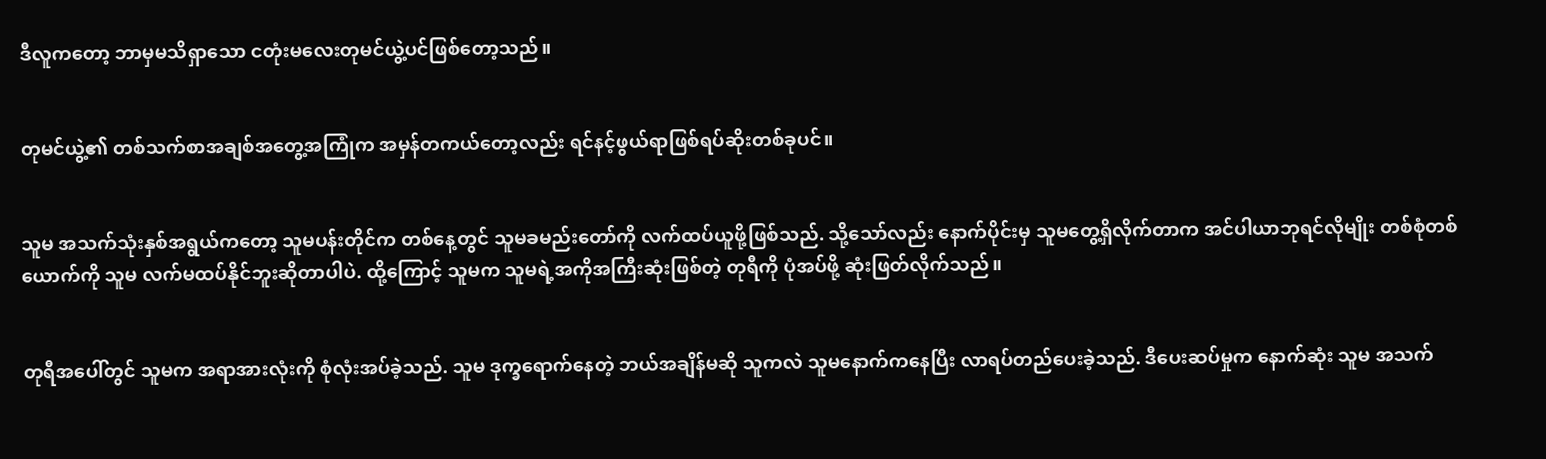ဒီလူကတော့ ဘာမှမသိရှာသော ငတုံးမလေးတုမင်ယွဲ့ပင်ဖြစ်တော့သည်။


တုမင်ယွဲ့၏ တစ်သက်စာအချစ်အတွေ့အကြုံက အမှန်တကယ်တော့လည်း ရင်နင့်ဖွယ်ရာဖြစ်ရပ်ဆိုးတစ်ခုပင်။


သူမ အသက်သုံးနှစ်အရွယ်ကတော့ သူမပန်းတိုင်က တစ်နေ့တွင် သူမခမည်းတော်ကို လက်ထပ်ယူဖို့ဖြစ်သည်. သို့သော်လည်း နောက်ပိုင်းမှ သူမတွေ့ရှိလိုက်တာက အင်ပါယာဘုရင်လိုမျိုး တစ်စုံတစ်ယောက်ကို သူမ လက်မထပ်နိုင်ဘူးဆိုတာပါပဲ. ထို့ကြောင့် သူမက သူမရဲ့အကိုအကြီးဆုံးဖြစ်တဲ့ တုရီကို ပုံအပ်ဖို့ ဆုံးဖြတ်လိုက်သည်။


တုရီအပေါ်တွင် သူမက အရာအားလုံးကို စုံလုံးအပ်ခဲ့သည်. သူမ ဒုက္ခရောက်နေတဲ့ ဘယ်အချိန်မဆို သူကလဲ သူမနောက်ကနေပြီး လာရပ်တည်ပေးခဲ့သည်. ဒီပေးဆပ်မှုက နောက်ဆုံး သူမ အသက်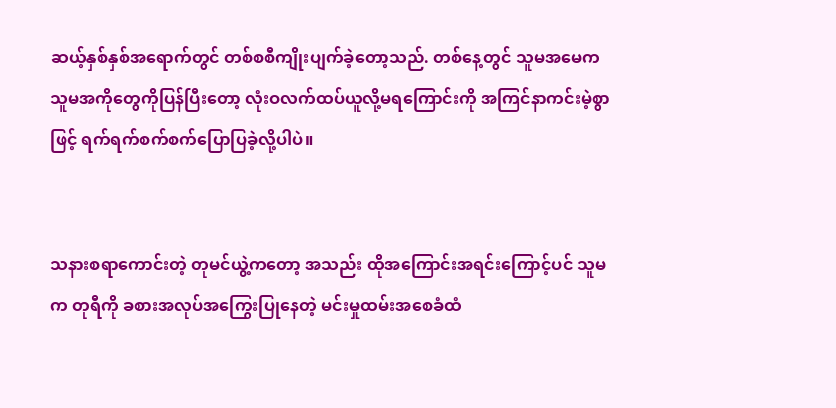ဆယ့်နှစ်နှစ်အရောက်တွင် တစ်စစီကျိုးပျက်ခဲ့တော့သည်. တစ်နေ့တွင် သူမအမေက သူမအကိုတွေကိုပြန်ပြီးတော့ လုံးဝလက်ထပ်ယူလို့မရကြောင်းကို အကြင်နာကင်းမဲ့စွာဖြင့် ရက်ရက်စက်စက်ပြောပြခဲ့လို့ပါပဲ။


သနားစရာကောင်းတဲ့ တုမင်ယွဲ့ကတော့ အသည်း ထိုအကြောင်းအရင်းကြောင့်ပင် သူမက တုရီကို ခစားအလုပ်အကြွေးပြုနေတဲ့ မင်းမှုထမ်းအစေခံထံ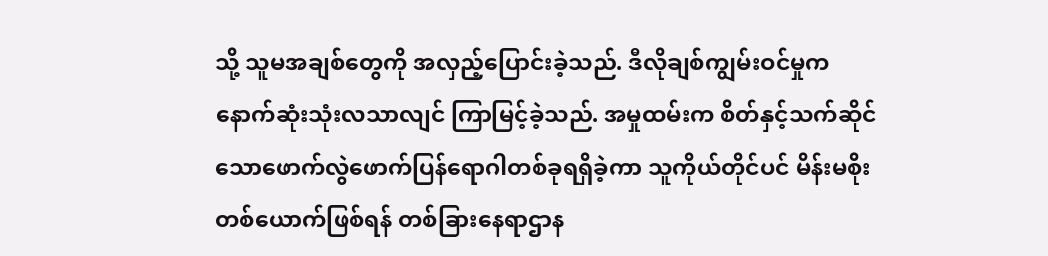သို့ သူမအချစ်တွေကို အလှည့်ပြောင်းခဲ့သည်. ဒီလိုချစ်ကျွမ်းဝင်မှုက နောက်ဆုံးသုံးလသာလျင် ကြာမြင့်ခဲ့သည်. အမှုထမ်းက စိတ်နှင့်သက်ဆိုင်သောဖောက်လွဲဖောက်ပြန်ရောဂါတစ်ခုရရှိခဲ့ကာ သူကိုယ်တိုင်ပင် မိန်းမစိုးတစ်ယောက်ဖြစ်ရန် တစ်ခြားနေရာဌာန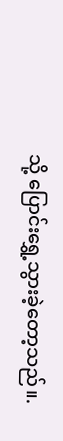သို့ ပြောင်းရွှေ့သွားခဲ့တော့သည်။.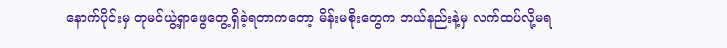နောက်ပိုင်းမှ တုမင်ယွဲ့ရှာဖွေတွေ့ရှိခဲ့ရတာကတော့ မိန်းမစိုးတွေက ဘယ်နည်းနဲ့မှ လက်ထပ်လို့မရ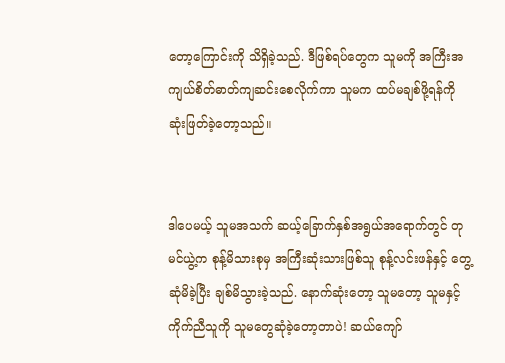တော့ကြောင်းကို သိရှိခဲ့သည်. ဒီဖြစ်ရပ်တွေက သူမကို အကြီးအကျယ်စိတ်ဓာတ်ကျဆင်းစေလိုက်ကာ သူမက ထပ်မချစ်ဖို့ရန်ကို ဆုံးဖြတ်ခဲ့တော့သည်။


ဒါပေမယ့် သူမအသက် ဆယ့်ခြောက်နှစ်အရွယ်အရောက်တွင် တုမင်ယွဲ့က စုန့်မိသားစုမှ အကြီးဆုံးသားဖြစ်သူ စုန့်လင်းဖန်နှင့် တွေ့ဆုံမိခဲ့ပြီး ချစ်မိသွားခဲ့သည်. နောက်ဆုံးတော့ သူမတော့ သူမနှင့်ကိုက်ညီသူကို သူမတွေဆုံခဲ့တော့တာပဲ! ဆယ်ကျော်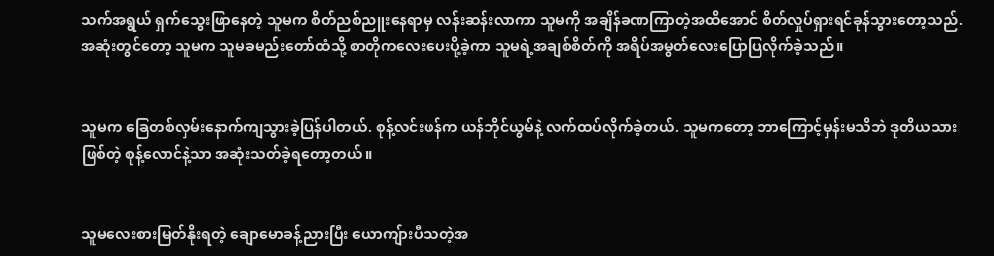သက်အရွယ် ရှက်သွေးဖြာနေတဲ့ သူမက စိတ်ညစ်ညူးနေရာမှ လန်းဆန်းလာကာ သူမကို အချိန်ခဏကြာတဲ့အထိအောင် စိတ်လှုပ်ရှားရင်ခုန်သွားတော့သည်. အဆုံးတွင်တော့ သူမက သူမခမည်းတော်ထံသို့ စာတိုကလေးပေးပို့ခဲ့ကာ သူမရဲ့အချစ်စိတ်ကို အရိပ်အမွတ်လေးပြောပြလိုက်ခဲ့သည်။


သူမက ခြေတစ်လှမ်းနောက်ကျသွားခဲ့ပြန်ပါတယ်. စုန့်လင်းဖန်က ယန်ဘိုင်ယွမ်နဲ့ လက်ထပ်လိုက်ခဲ့တယ်. သူမကတော့ ဘာကြောင့်မှန်းမသိဘဲ ဒုတိယသားဖြစ်တဲ့ စုန့်လောင်နဲ့သာ အဆုံးသတ်ခဲ့ရတော့တယ်။


သူမလေးစားမြတ်နိုးရတဲ့ ချောမောခန့်ညားပြီး ယောကျ်ားပီသတဲ့အ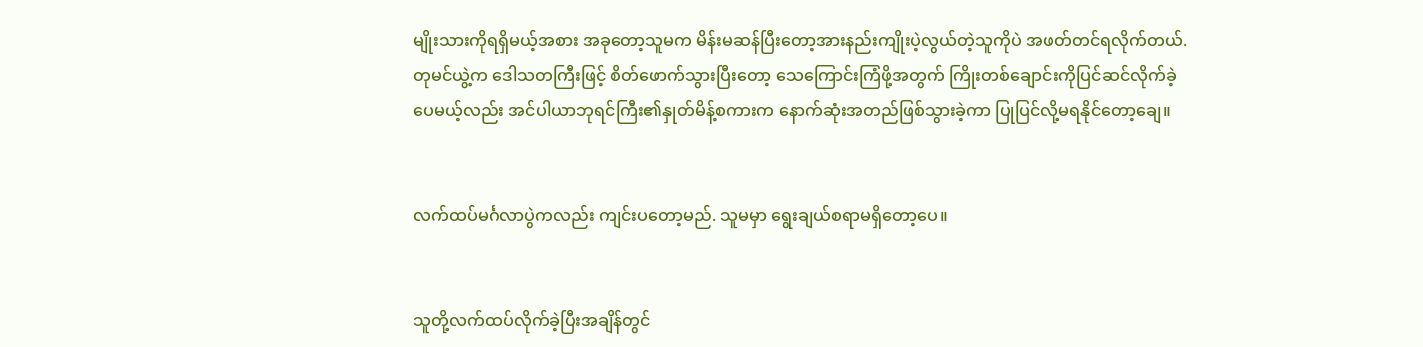မျိုးသားကိုရရှိမယ့်အစား အခုတော့သူမက မိန်းမဆန်ပြီးတော့အားနည်းကျိုးပဲ့လွယ်တဲ့သူကိုပဲ အဖတ်တင်ရလိုက်တယ်. တုမင်ယွဲ့က ဒေါသတကြီးဖြင့် စိတ်ဖောက်သွားပြီးတော့ သေကြောင်းကြံဖို့အတွက် ကြိုးတစ်ချောင်းကိုပြင်ဆင်လိုက်ခဲ့ပေမယ့်လည်း အင်ပါယာဘုရင်ကြီး၏နှုတ်မိန့်စကားက နောက်ဆုံးအတည်ဖြစ်သွားခဲ့ကာ ပြုပြင်လို့မရနိုင်တော့ချေ။


လက်ထပ်မင်္ဂလာပွဲကလည်း ကျင်းပတော့မည်. သူမမှာ ရွေးချယ်စရာမရှိတော့ပေ။


သူတို့လက်ထပ်လိုက်ခဲ့ပြီးအချိန်တွင်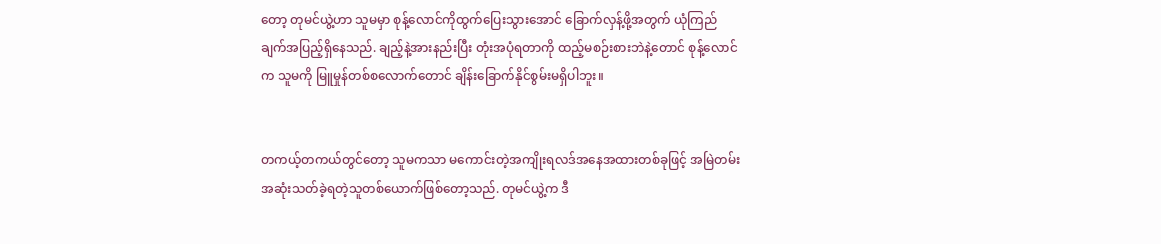တော့ တုမင်ယွဲ့ဟာ သူမမှာ စုန့်လောင်ကိုထွက်ပြေးသွားအောင် ခြောက်လှန့်ဖို့အတွက် ယုံကြည်ချက်အပြည့်ရှိနေသည်. ချည့်နဲ့အားနည်းပြီး တုံးအပုံရတာကို ထည့်မစဉ်းစားဘဲနဲ့တောင် စုန့်လောင်က သူမကို မြူမှုန်တစ်စလောက်တောင် ချိန်းခြောက်နိုင်စွမ်းမရှိပါဘူး။


တကယ့်တကယ်တွင်တော့ သူမကသာ မကောင်းတဲ့အကျိုးရလဒ်အနေအထားတစ်ခုဖြင့် အမြဲတမ်းအဆုံးသတ်ခဲ့ရတဲ့သူတစ်ယောက်ဖြစ်တော့သည်. တုမင်ယွဲ့က ဒီ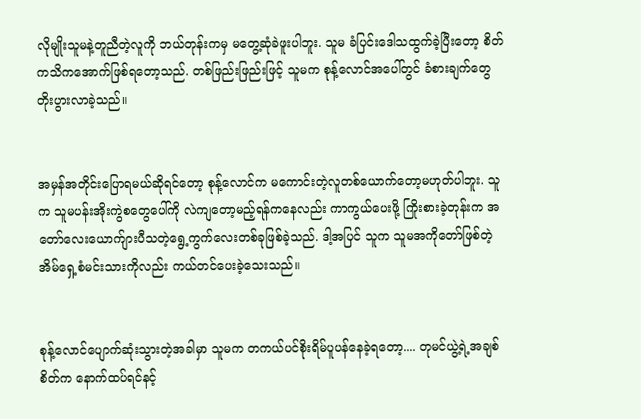လိုမျိုးသူမနဲ့တူညီတဲ့လူကို ဘယ်တုန်းကမှ မတွေ့ဆုံခဲဖူးပါဘူး. သူမ ခံပြင်းဒေါသထွက်ခဲ့ပြီးတော့ စိတ်ကသိကအောက်ဖြစ်ရတော့သည်. တစ်ဖြည်းဖြည်းဖြင့် သူမက စုန့်လောင်အပေါ်တွင် ခံစားချက်တွေ တိုးပွားလာခဲ့သည်။


အမှန်အတိုင်းပြောရမယ်ဆိုရင်တော့ စုန့်လောင်က မကောင်းတဲ့လူတစ်ယောက်တော့မဟုတ်ပါဘူး. သူက သူမပန်းအိုးကွဲစတွေပေါ်ကို လဲကျတော့မည့်ရန်ကနေလည်း ကာကွယ်ပေးဖို့ ကြိုးစားခဲ့တုန်းက အတော်လေးယောက်ျားပီသတဲ့ရွေ့ကွက်လေးတစ်ခုဖြစ်ခဲ့သည်. ဒါ့အပြင် သူက သူမအကိုတော်ဖြစ်တဲ့ အိမ်ရှေ့စံမင်းသားကိုလည်း ကယ်တင်ပေးခဲ့သေးသည်။


စုန့်လောင်ပျောက်ဆုံးသွားတဲ့အခါမှာ သူမက တကယ်ပင်စိုးရိမ်ပူပန်နေခဲ့ရတော့.... တုမင်ယွဲ့ရဲ့အချစ်စိတ်က နောက်ထပ်ရင်နင့်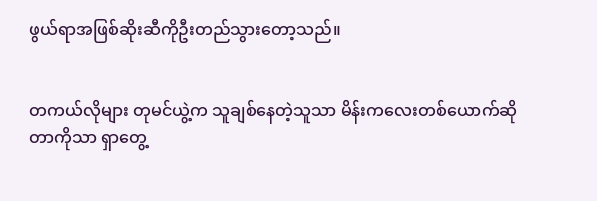ဖွယ်ရာအဖြစ်ဆိုးဆီကိုဦးတည်သွားတော့သည်။


တကယ်လိုများ တုမင်ယွဲ့က သူချစ်နေတဲ့သူသာ မိန်းကလေးတစ်ယောက်ဆိုတာကိုသာ ရှာတွေ့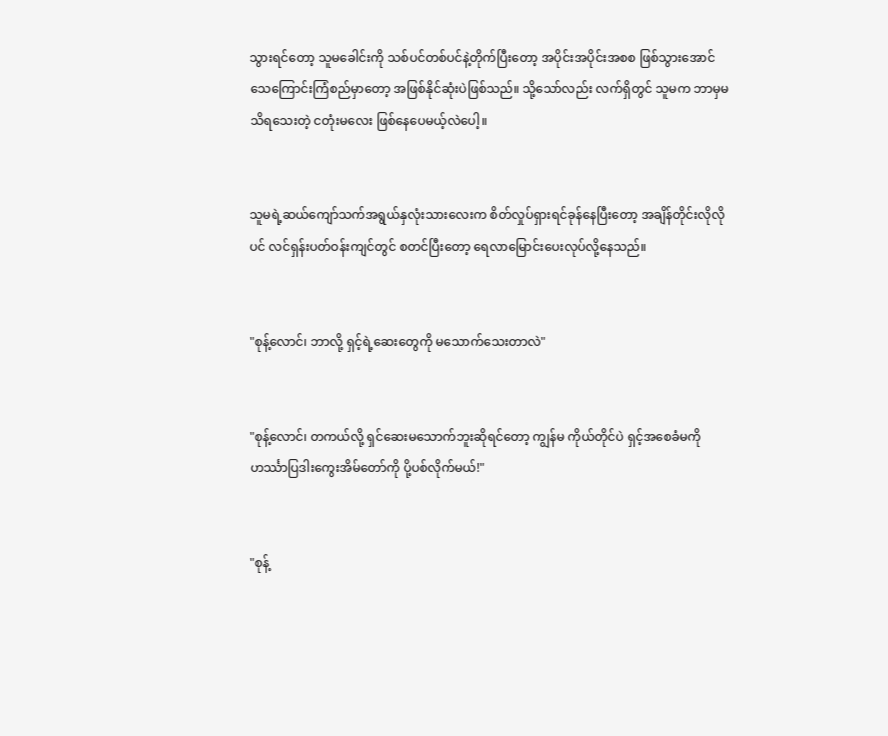သွားရင်တော့ သူမခေါင်းကို သစ်ပင်တစ်ပင်နဲ့တိုက်ပြီးတော့ အပိုင်းအပိုင်းအစစ ဖြစ်သွားအောင် သေကြောင်းကြံစည်မှာတော့ အဖြစ်နိုင်ဆုံးပဲဖြစ်သည်။ သို့သော်လည်း လက်ရှိတွင် သူမက ဘာမှမသိရသေးတဲ့ ငတုံးမလေး ဖြစ်နေပေမယ့်လဲပေါ့။


သူမရဲ့ဆယ်ကျော်သက်အရွယ်နှလုံးသားလေးက စိတ်လှုပ်ရှားရင်ခုန်နေပြီးတော့ အချိန်တိုင်းလိုလိုပင် လင်ရှန်းပတ်ဝန်းကျင်တွင် စတင်ပြီးတော့ ရေလာမြောင်းပေးလုပ်လို့နေသည်။


"စုန့်လောင်၊ ဘာလို့ ရှင့်ရဲ့ဆေးတွေကို မသောက်သေးတာလဲ"


"စုန့်လောင်၊ တကယ်လို့ ရှင်ဆေးမသောက်ဘူးဆိုရင်တော့ ကျွန်မ ကိုယ်တိုင်ပဲ ရှင့်အစေခံမကို ဟင်္ဿာပြဒါးကွေးအိမ်တော်ကို ပို့ပစ်လိုက်မယ်!"


"စုန့်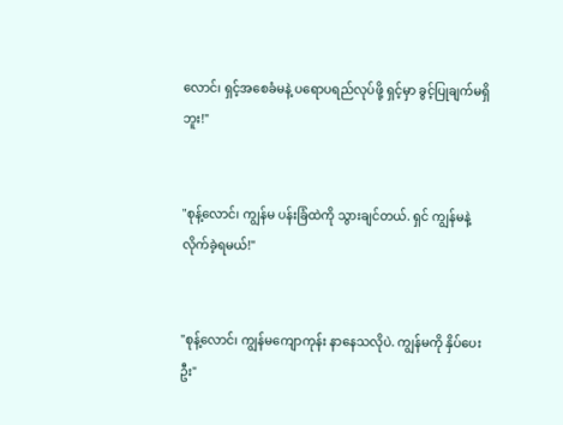လောင်၊ ရှင့်အစေခံမနဲ့ ပရောပရည်လုပ်ဖို့ ရှင့်မှာ ခွင့်ပြုချက်မရှိဘူး!"


"စုန့်လောင်၊ ကျွန်မ ပန်းခြံထဲကို သွားချင်တယ်. ရှင် ကျွန်မနဲ့လိုက်ခဲ့ရမယ်!"


"စုန့်လောင်၊ ကျွန်မကျောကုန်း နာနေသလိုပဲ. ကျွန်မကို နှိပ်ပေးဦး"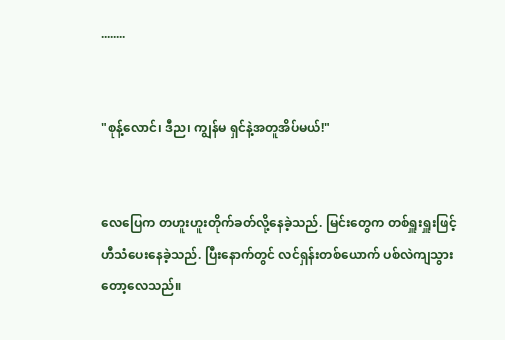........


"စုန့်လောင်၊ ဒီည၊ ကျွန်မ ရှင်နဲ့အတူအိပ်မယ်!"


လေပြေက တဟူးဟူးတိုက်ခတ်လို့နေခဲ့သည်. မြင်းတွေက တစ်ရှူးရှူးဖြင့် ဟီသံပေးနေခဲ့သည်. ပြီးနောက်တွင် လင်ရှန်းတစ်ယောက် ပစ်လဲကျသွားတော့လေသည်။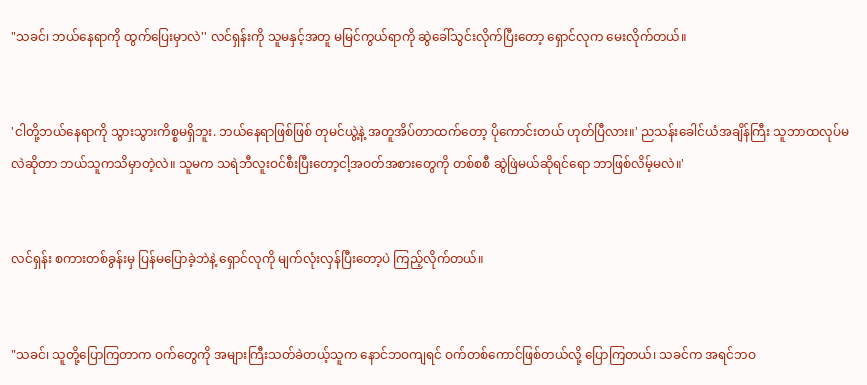"သခင်၊ ဘယ်နေရာကို ထွက်ပြေးမှာလဲ'' လင်ရှန်းကို သူမနှင့်အတူ မမြင်ကွယ်ရာကို ဆွဲခေါ်သွင်းလိုက်ပြီးတော့ ရှောင်လုက မေးလိုက်တယ်။


'ငါတို့ဘယ်နေရာကို သွားသွားကိစ္စမရှိဘူး. ဘယ်နေရာဖြစ်ဖြစ် တုမင်ယွဲ့နဲ့ အတူအိပ်တာထက်တော့ ပိုကောင်းတယ် ဟုတ်ပြီလား။' ညသန်းခေါင်ယံအချိန်ကြီး သူဘာထလုပ်မလဲဆိုတာ ဘယ်သူကသိမှာတဲ့လဲ။ သူမက သရဲဘီလူးဝင်စီးပြီးတော့ငါ့အဝတ်အစားတွေကို တစ်စစီ ဆွဲဖြဲမယ်ဆိုရင်ရော ဘာဖြစ်လိမ့်မလဲ။'


လင်ရှန်း စကားတစ်ခွန်းမှ ပြန်မပြောခဲ့ဘဲနဲ့ ရှောင်လုကို မျက်လုံးလှန်ပြီးတော့ပဲ ကြည့်လိုက်တယ်။


"သခင်၊ သူတို့ပြောကြတာက ဝက်တွေကို အများကြီးသတ်ခဲတယ့်သူက နောင်ဘဝကျရင် ဝက်တစ်ကောင်ဖြစ်တယ်လို့ ပြောကြတယ်၊ သခင်က အရင်ဘဝ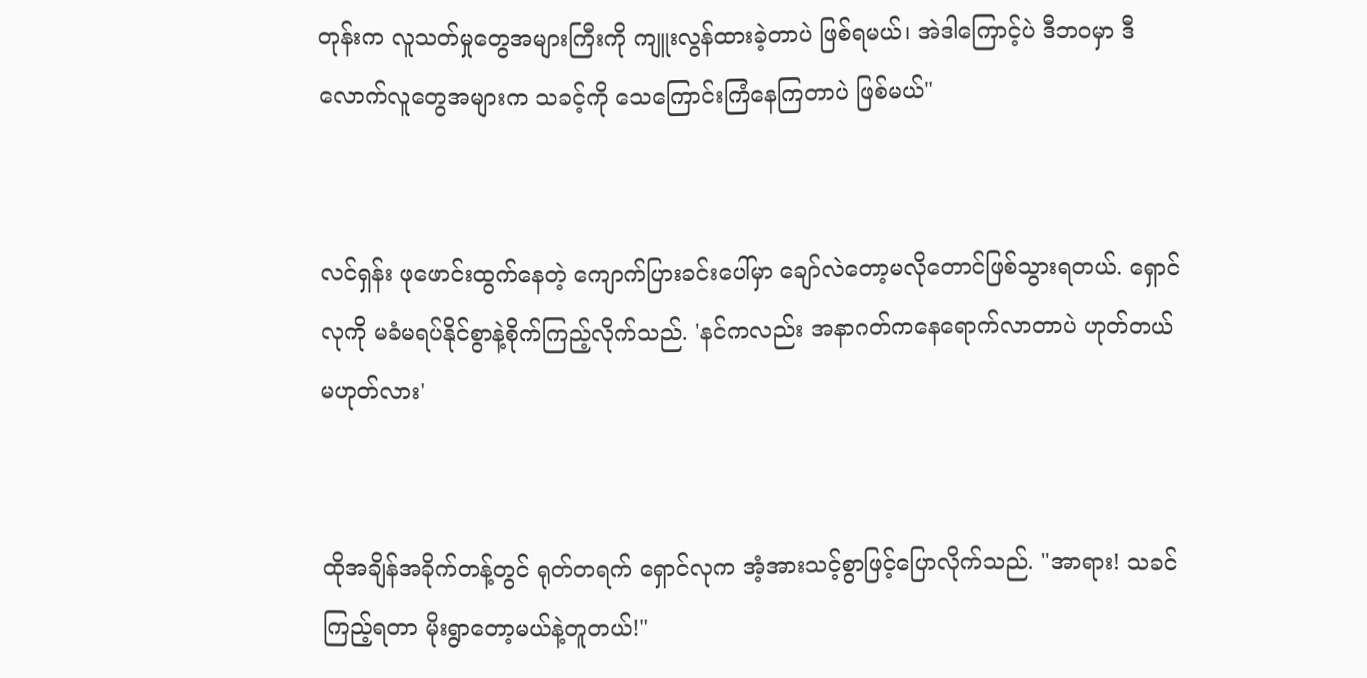တုန်းက လူသတ်မှုတွေအများကြီးကို ကျူးလွန်ထားခဲ့တာပဲ ဖြစ်ရမယ်၊ အဲဒါကြောင့်ပဲ ဒီဘဝမှာ ဒီလောက်လူတွေအများက သခင့်ကို သေကြောင်းကြံနေကြတာပဲ ဖြစ်မယ်"


လင်ရှန်း ဖုဖောင်းထွက်နေတဲ့ ကျောက်ပြားခင်းပေါ်မှာ ချော်လဲတော့မလိုတောင်ဖြစ်သွားရတယ်. ရှောင်လုကို မခံမရပ်နိုင်စွာနဲ့စိုက်ကြည့်လိုက်သည်. 'နင်ကလည်း အနာဂတ်ကနေရောက်လာတာပဲ ဟုတ်တယ်မဟုတ်လား'


ထိုအချိန်အခိုက်တန့်တွင် ရုတ်တရက် ရှောင်လုက အံ့အားသင့်စွာဖြင့်ပြောလိုက်သည်. "အာရား! သခင် ကြည့်ရတာ မိုးရွာတော့မယ်နဲ့တူတယ်!"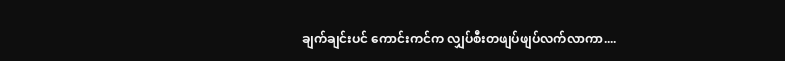ချက်ချင်းပင် ကောင်းကင်က လျှပ်စီးတဖျပ်ဖျပ်လက်လာကာ....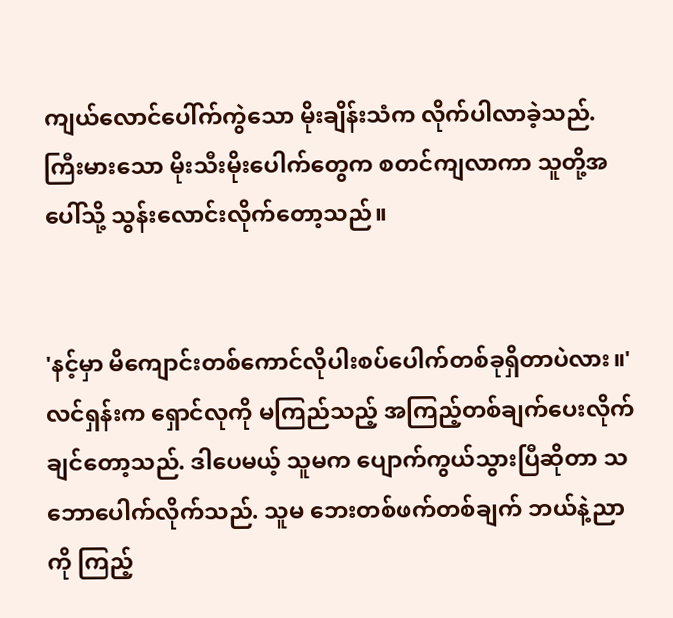ကျယ်လောင်ပေါ်က်ကွဲသော မိုးချိန်းသံက လိုက်ပါလာခဲ့သည်. ကြီးမားသော မိုးသီးမိုးပေါက်တွေက စတင်ကျလာကာ သူတို့အပေါ်သို့ သွန်းလောင်းလိုက်တော့သည်။


'နင့်မှာ မိကျောင်းတစ်ကောင်လိုပါးစပ်ပေါက်တစ်ခုရှိတာပဲလား။'လင်ရှန်းက ရှောင်လုကို မကြည်သည့် အကြည့်တစ်ချက်ပေးလိုက်ချင်တော့သည်. ဒါပေမယ့် သူမက ပျောက်ကွယ်သွားပြီဆိုတာ သဘောပေါက်လိုက်သည်. သူမ ဘေးတစ်ဖက်တစ်ချက် ဘယ်နဲ့ညာကို ကြည့်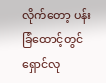လိုက်တော့ ပန်းခြံထောင့်တွင် ရှောင်လု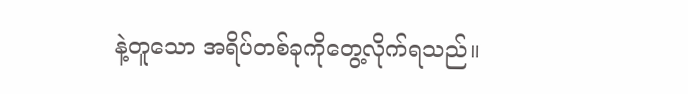နဲ့တူသော အရိပ်တစ်ခုကိုတွေ့လိုက်ရသည်။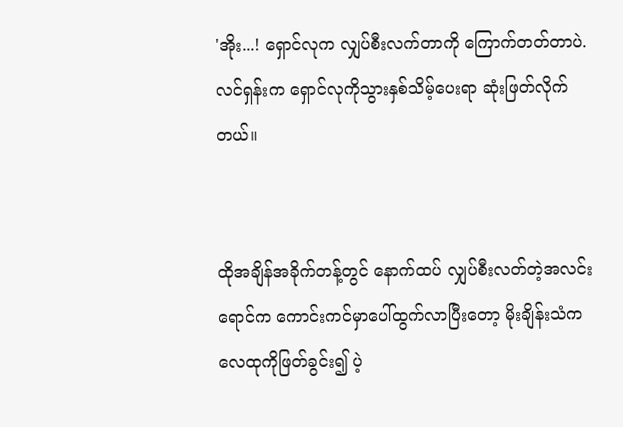'အိုး...! ရှောင်လုက လျှပ်စီးလက်တာကို ကြောက်တတ်တာပဲ. လင်ရှန်းက ရှောင်လုကိုသွားနှစ်သိမ့်ပေးရာ ဆုံးဖြတ်လိုက်တယ်။


ထိုအချိန်အခိုက်တန့်တွင် နောက်ထပ် လျှပ်စီးလတ်တဲ့အလင်းရောင်က ကောင်းကင်မှာပေါ်ထွက်လာပြီးတော့ မိုးချိန်းသံက လေထုကိုဖြတ်ခွင်း၍ ပဲ့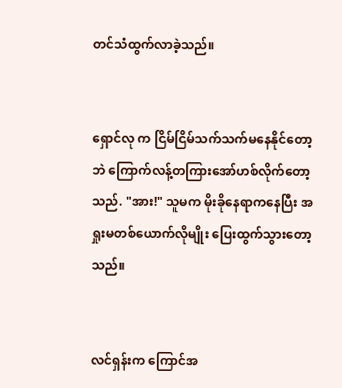တင်သံထွက်လာခဲ့သည်။


ရှောင်လု က ငြိမ်ငြိမ်သက်သက်မနေနိုင်တော့ဘဲ ကြောက်လန့်တကြားအော်ဟစ်လိုက်တော့သည်. "အား!" သူမက မိုးခိုနေရာကနေပြီး အရှုးမတစ်ယောက်လိုမျိုး ပြေးထွက်သွားတော့သည်။


လင်ရှန်းက ကြောင်အ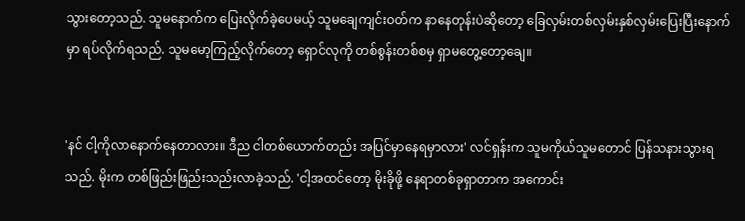သွားတော့သည်. သူမနောက်က ပြေးလိုက်ခဲ့ပေမယ့် သူမချေကျင်းဝတ်က နာနေတုန်းပဲဆိုတော့ ခြေလှမ်းတစ်လှမ်းနှစ်လှမ်းပြေးပြီးနောက်မှာ ရပ်လိုက်ရသည်. သူမမော့ကြည့်လိုက်တော့ ရှောင်လုကို တစ်စွန်းတစ်စမှ ရှာမတွေ့တော့ချေ။


'နင် ငါ့ကိုလာနောက်နေတာလား။ ဒီည ငါတစ်ယောက်တည်း အပြင်မှာနေရမှာလား' လင်ရှန်းက သူမကိုယ်သူမတောင် ပြန်သနားသွားရသည်. မိုးက တစ်ဖြည်းဖြည်းသည်းလာခဲ့သည်. 'ငါ့အထင်တော့ မိုးခိုဖို့ နေရာတစ်ခုရှာတာက အကောင်း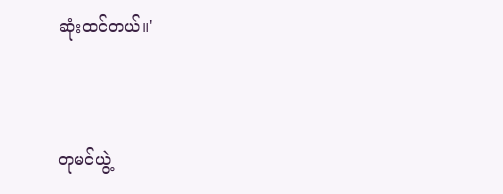ဆုံးထင်တယ်။'


တုမင်ယွဲ့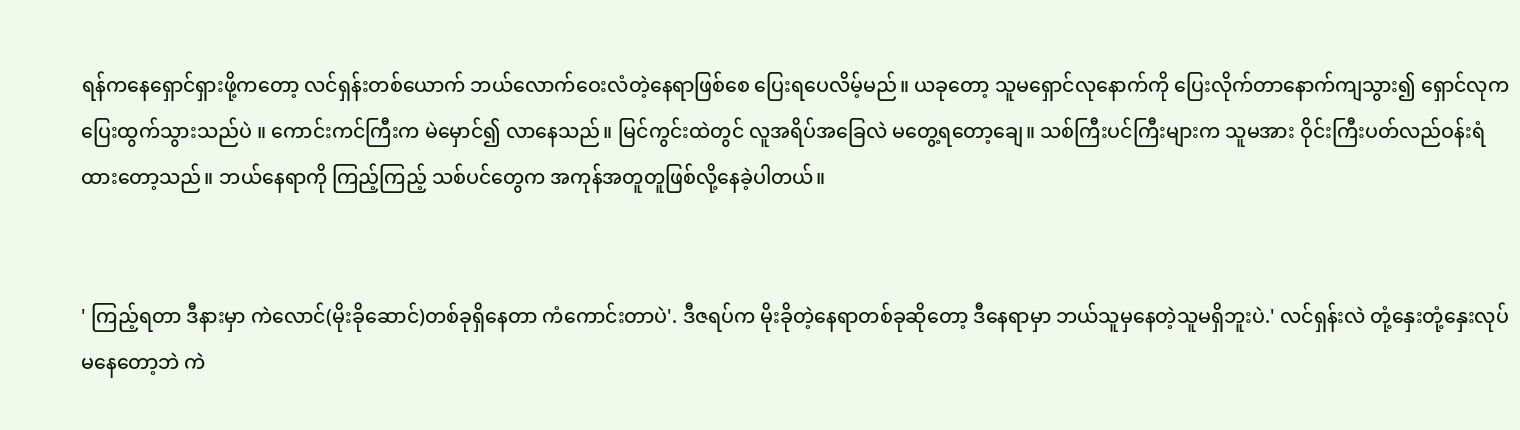ရန်ကနေရှောင်ရှားဖို့ကတော့ လင်ရှန်းတစ်ယောက် ဘယ်လောက်ဝေးလံတဲ့နေရာဖြစ်စေ ပြေးရပေလိမ့်မည်။ ယခုတော့ သူမရှောင်လုနောက်ကို ပြေးလိုက်တာနောက်ကျသွား၍ ရှောင်လုက ပြေးထွက်သွားသည်ပဲ ။ ကောင်းကင်ကြီးက မဲမှောင်၍ လာနေသည်။ မြင်ကွင်းထဲတွင် လူအရိပ်အခြေလဲ မတွေ့ရတော့ချေ။ သစ်ကြီးပင်ကြီးများက သူမအား ဝိုင်းကြီးပတ်လည်ဝန်းရံထားတော့သည်။ ဘယ်နေရာကို ကြည့်ကြည့် သစ်ပင်တွေက အကုန်အတူတူဖြစ်လို့နေခဲ့ပါတယ်။


' ကြည့်ရတာ ဒီနားမှာ ကဲလောင်(မိုးခိုဆောင်)တစ်ခုရှိနေတာ ကံကောင်းတာပဲ'. ဒီဇရပ်က မိုးခိုတဲ့နေရာတစ်ခုဆိုတော့ ဒီနေရာမှာ ဘယ်သူမှနေတဲ့သူမရှိဘူးပဲ.' လင်ရှန်းလဲ တုံ့နှေးတုံ့နှေးလုပ်မနေတော့ဘဲ ကဲ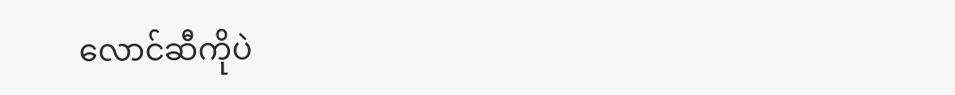လောင်ဆီကိုပဲ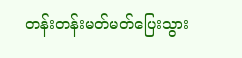တန်းတန်းမတ်မတ်ပြေးသွား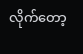လိုက်တော့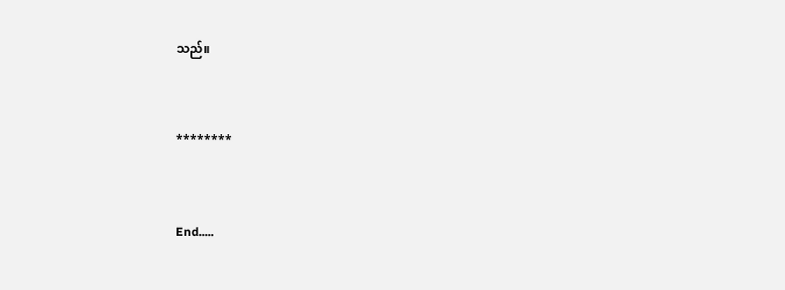သည်။


********


End.....